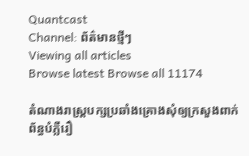Quantcast
Channel: ព័ត៌មានថ្មីៗ
Viewing all articles
Browse latest Browse all 11174

តំណាងរាស្ត្របក្សប្រឆាំងគ្រោងសុំឲ្យក្រសួងពាក់ព័ន្ធបំភ្លឺរឿ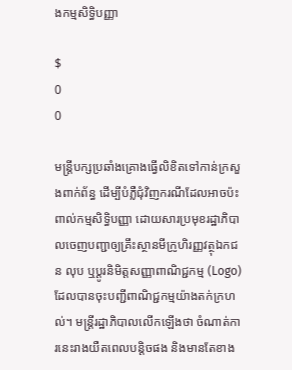ងកម្មសិទ្ធិបញ្ញា

$
0
0

មន្ត្រីបក្សប្រឆាំងគ្រោងធ្វើលិខិតទៅកាន់ក្រសួងពាក់ព័ន្ធ ដើម្បីបំភ្លឺជុំវិញករណីដែលអាចប៉ះពាល់កម្មសិទ្ធិបញ្ញា ដោយសារប្រមុខរដ្ឋាភិបាលចេញបញ្ជាឲ្យគ្រឹះស្ថានមីក្រូហិរញ្ញវត្ថុឯកជន លុប ឬប្ដូរនិមិត្តសញ្ញាពាណិជ្ជកម្ម (Logo) ដែលបានចុះបញ្ជីពាណិជ្ជកម្មយ៉ាងតក់ក្រហល់។ មន្ត្រីរដ្ឋាភិបាលលើកឡើងថា ចំណាត់ការនេះរាងយឺតពេលបន្តិចផង និងមានតែខាង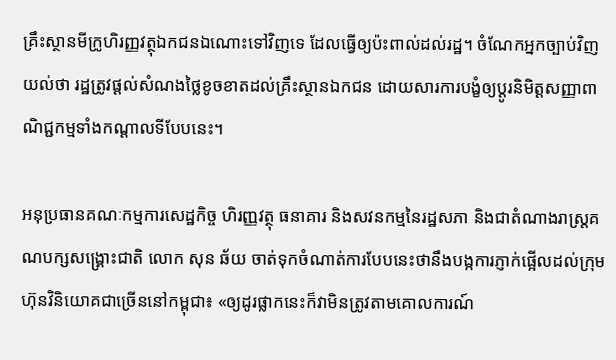គ្រឹះស្ថានមីក្រូហិរញ្ញវត្ថុឯកជនឯណោះទៅវិញទេ ដែលធ្វើឲ្យប៉ះពាល់ដល់រដ្ឋ។ ចំណែកអ្នកច្បាប់វិញយល់ថា រដ្ឋត្រូវផ្តល់សំណងថ្លៃខូចខាតដល់គ្រឹះស្ថានឯកជន ដោយសារការបង្ខំឲ្យប្ដូរនិមិត្តសញ្ញាពាណិជ្ជកម្មទាំងកណ្ដាលទីបែបនេះ។

អនុប្រធានគណៈកម្មការសេដ្ឋកិច្ច ហិរញ្ញវត្ថុ ធនាគារ និងសវនកម្មនៃរដ្ឋសភា និងជាតំណាងរាស្ត្រគណបក្សសង្គ្រោះជាតិ លោក សុន ឆ័យ ចាត់ទុកចំណាត់ការបែបនេះថានឹងបង្កការភ្ញាក់ផ្អើលដល់ក្រុមហ៊ុនវិនិយោគជាច្រើននៅកម្ពុជា៖ «ឲ្យដូរផ្លាកនេះក៏វាមិនត្រូវតាមគោលការណ៍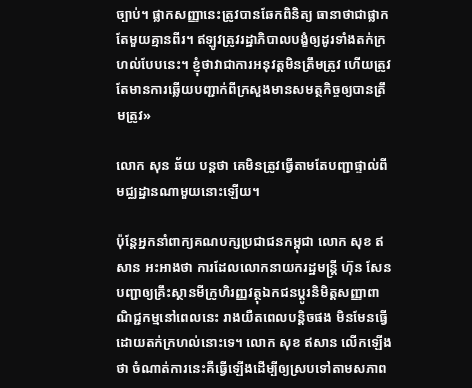ច្បាប់។ ផ្លាកសញ្ញានេះត្រូវបានឆែកពិនិត្យ ធានាថាជាផ្លាកតែមួយគ្មានពីរ។ ឥឡូវត្រូវរដ្ឋាភិបាលបង្ខំឲ្យដូរទាំងតក់ក្រហល់បែបនេះ។ ខ្ញុំថាវាជាការអនុវត្តមិនត្រឹមត្រូវ ហើយត្រូវតែមានការឆ្លើយបញ្ជាក់ពីក្រសួងមានសមត្ថកិច្ចឲ្យបានត្រឹមត្រូវ»

លោក សុន ឆ័យ បន្តថា គេមិនត្រូវធ្វើតាមតែបញ្ជាផ្ទាល់ពីមជ្ឈដ្ឋានណាមួយនោះឡើយ។

ប៉ុន្តែអ្នកនាំពាក្យគណបក្សប្រជាជនកម្ពុជា លោក សុខ ឥសាន អះអាងថា ការដែលលោកនាយករដ្ឋមន្ត្រី ហ៊ុន សែន បញ្ជាឲ្យគ្រឹះស្ថានមីក្រូហិរញ្ញវត្ថុឯកជនប្ដូរនិមិត្តសញ្ញាពាណិជ្ជកម្មនៅពេលនេះ រាងយឺតពេលបន្តិចផង មិនមែនធ្វើដោយតក់ក្រហល់នោះទេ។ លោក សុខ ឥសាន លើកឡើងថា ចំណាត់ការនេះគឺធ្វើឡើងដើម្បីឲ្យស្របទៅតាមសភាព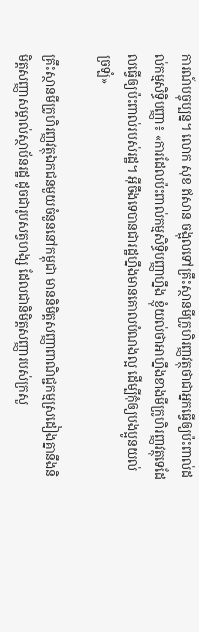ការណ៍បច្ចុប្បន្ន។ លោក សុខ ឥសាន ចង្អុលទៅគ្រឹះស្ថានមីក្រូហិរញ្ញវត្ថុថាជាអ្នកធ្វើឲ្យប៉ះពាល់ដល់កម្មសិទ្ធិបញ្ញា៖ «ការដែលប៉ះពាល់កម្មសិទ្ធិបញ្ញាហ្នឹង ខ្ញុំយល់ថាអាហ្នឹងខាងមីក្រូហិរញ្ញវត្ថុទេដែលធ្វើឲ្យប៉ះពាល់របស់រដ្ឋ។ អ៊ីចឹងទេបានជារដ្ឋហ្នឹងមានគោលបំណងល្អ ដើម្បីកុំឲ្យបងប្អូនយល់ច្រឡំ»

គ្រឹះស្ថានមីក្រូហិរញ្ញវត្ថុឯកជនមួយចំនួននៅកម្ពុជា មាននិមិត្តសញ្ញាពាណិជ្ជកម្មស្រដៀងគ្នានឹងនិមិត្តសញ្ញាសម្គាល់ស្ថាប័នរដ្ឋ ដូចជារូបសត្វហង្ស ដែលជានិមិត្តសញ្ញារបស់ក្រសួ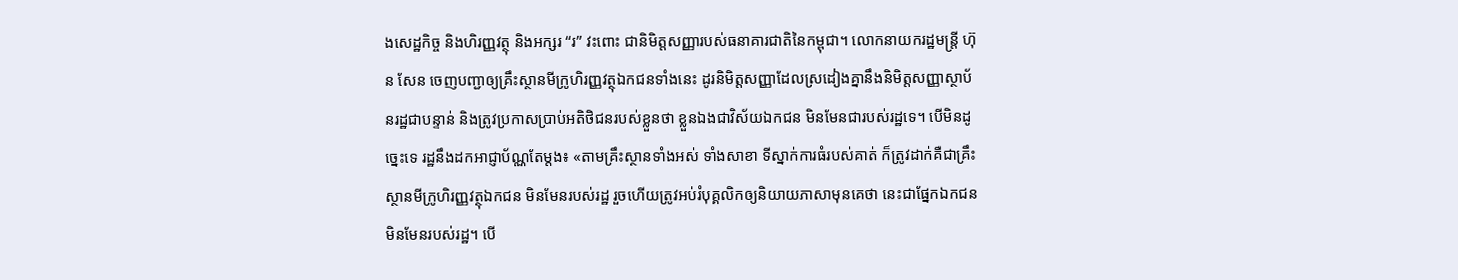ងសេដ្ឋកិច្ច និងហិរញ្ញវត្ថុ និងអក្សរ “រ” វះពោះ ជានិមិត្តសញ្ញារបស់ធនាគារជាតិនៃកម្ពុជា។ លោកនាយករដ្ឋមន្ត្រី ហ៊ុន សែន ចេញបញ្ជាឲ្យគ្រឹះស្ថានមីក្រូហិរញ្ញវត្ថុឯកជនទាំងនេះ ដូរនិមិត្តសញ្ញាដែលស្រដៀងគ្នានឹងនិមិត្តសញ្ញាស្ថាប័នរដ្ឋជាបន្ទាន់ និងត្រូវប្រកាសប្រាប់អតិថិជនរបស់ខ្លួនថា ខ្លួនឯងជាវិស័យឯកជន មិនមែនជារបស់រដ្ឋទេ។ បើមិនដូច្នេះទេ រដ្ឋនឹងដកអាជ្ញាប័ណ្ណតែម្តង៖ «តាមគ្រឹះស្ថានទាំងអស់ ទាំងសាខា ទីស្នាក់ការធំរបស់គាត់ ក៏ត្រូវដាក់គឺជាគ្រឹះស្ថានមីក្រូហិរញ្ញវត្ថុឯកជន មិនមែនរបស់រដ្ឋ រួចហើយត្រូវអប់រំបុគ្គលិកឲ្យនិយាយភាសាមុនគេថា នេះជាផ្នែកឯកជន មិនមែនរបស់រដ្ឋ។ បើ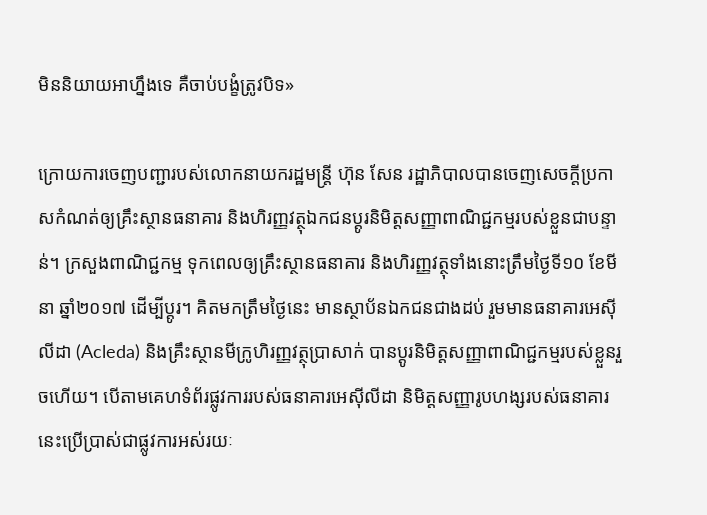មិននិយាយអាហ្នឹងទេ គឺចាប់បង្ខំត្រូវបិទ»

ក្រោយការចេញបញ្ជារបស់លោកនាយករដ្ឋមន្ត្រី ហ៊ុន សែន រដ្ឋាភិបាលបានចេញសេចក្តីប្រកាសកំណត់ឲ្យគ្រឹះស្ថានធនាគារ និងហិរញ្ញវត្ថុឯកជនប្ដូរនិមិត្តសញ្ញាពាណិជ្ជកម្មរបស់ខ្លួនជាបន្ទាន់។ ក្រសួងពាណិជ្ជកម្ម ទុកពេលឲ្យគ្រឹះស្ថានធនាគារ និងហិរញ្ញវត្ថុទាំងនោះត្រឹមថ្ងៃទី១០ ខែមីនា ឆ្នាំ២០១៧ ដើម្បីប្ដូរ។ គិតមកត្រឹមថ្ងៃនេះ មានស្ថាប័នឯកជនជាងដប់ រួមមានធនាគារអេស៊ីលីដា (Acleda) និងគ្រឹះស្ថានមីក្រូហិរញ្ញវត្ថុប្រាសាក់ បានប្ដូរនិមិត្តសញ្ញាពាណិជ្ជកម្មរបស់ខ្លួនរួចហើយ។ បើតាមគេហទំព័រផ្លូវការរបស់ធនាគារអេស៊ីលីដា និមិត្តសញ្ញារូបហង្សរបស់ធនាគារនេះប្រើប្រាស់ជាផ្លូវការអស់រយៈ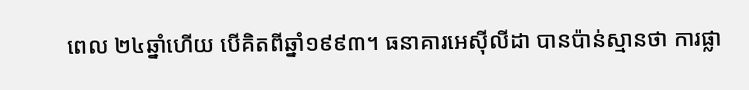ពេល ២៤ឆ្នាំហើយ បើគិតពីឆ្នាំ១៩៩៣។ ធនាគារអេស៊ីលីដា បានប៉ាន់ស្មានថា ការផ្លា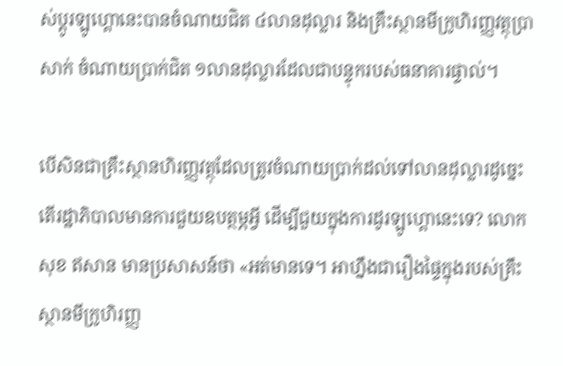ស់ប្ដូរឡូហ្គោនេះបានចំណាយជិត ៤លានដុល្លារ និងគ្រឹះស្ថានមីក្រូហិរញ្ញវត្ថុប្រាសាក់ ចំណាយប្រាក់ជិត ១លានដុល្លារដែលជាបន្ទុករបស់ធនាគារផ្ទាល់។

បើសិនជាគ្រឹះស្ថានហិរញ្ញវត្ថុដែលត្រូវចំណាយប្រាក់ដល់ទៅលានដុល្លារដូច្នេះ តើរដ្ឋាភិបាលមានការជួយឧបត្ថម្ភអ្វី ដើម្បីជួយក្នុងការដូរឡូហ្គោនេះទេ? លោក សុខ ឥសាន មានប្រសាសន៍ថា «អត់មានទេ។ អាហ្នឹងជារឿងផ្ទៃក្នុងរបស់គ្រឹះស្ថានមីក្រូហិរញ្ញ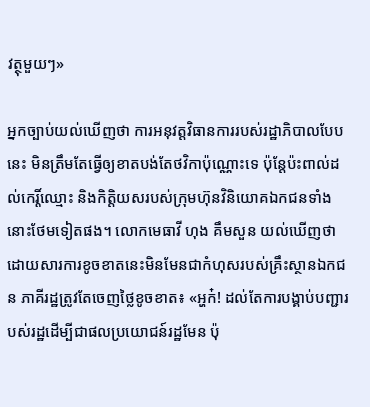វត្ថុមួយៗ»

អ្នកច្បាប់យល់ឃើញថា ការអនុវត្តវិធានការរបស់រដ្ឋាភិបាលបែបនេះ មិនត្រឹមតែធ្វើឲ្យខាតបង់តែថវិកាប៉ុណ្ណោះទេ ប៉ុន្តែប៉ះពាល់ដល់កេរ្តិ៍ឈ្មោះ និងកិត្តិយសរបស់ក្រុមហ៊ុនវិនិយោគឯកជនទាំងនោះថែមទៀតផង។ លោកមេធាវី ហុង គឹមសួន យល់ឃើញថា ដោយសារការខូចខាតនេះមិនមែនជាកំហុសរបស់គ្រឹះស្ថានឯកជន ភាគីរដ្ឋត្រូវតែចេញថ្លៃខូចខាត៖ «អ្ហក៎! ដល់តែការបង្គាប់បញ្ជារបស់រដ្ឋដើម្បីជាផលប្រយោជន៍រដ្ឋមែន ប៉ុ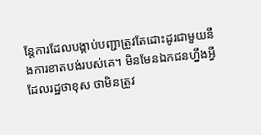ន្តែការដែលបង្គាប់បញ្ជាត្រូវតែដោះដូរជាមួយនឹងការខាតបង់របស់គេ។ មិនមែនឯកជនហ្នឹងអ្វីដែលរដ្ឋថាខុស ថាមិនត្រូវ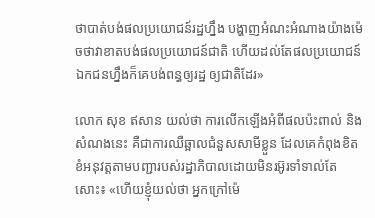ថាបាត់បង់ផលប្រយោជន៍រដ្ឋហ្នឹង បង្ហាញអំណះអំណាងយ៉ាងម៉េចថាវាខាតបង់ផលប្រយោជន៍ជាតិ ហើយដល់តែផលប្រយោជន៍ឯកជនហ្នឹងក៏គេបង់ពន្ធឲ្យរដ្ឋ ឲ្យជាតិដែរ»

លោក សុខ ឥសាន យល់ថា ការលើកឡើងអំពីផលប៉ះពាល់ និងសំណងនេះ គឺជាការឈឺឆ្អាលជំនួសសាមីខ្លួន ដែលគេកំពុងខិតខំអនុវត្តតាមបញ្ជារបស់រដ្ឋាភិបាលដោយមិនរអ៊ូរទាំទាល់តែសោះ៖ «ហើយខ្ញុំយល់ថា អ្នកក្រៅម៉េ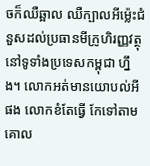ចក៏ឈឺឆ្អាល ឈឺក្បាលអីម្ល៉េះជំនួសដល់ប្រធានមីក្រូហិរញ្ញវត្ថុនៅទូទាំងប្រទេសកម្ពុជា ហ្នឹង។ លោកអត់មានយោបល់អីផង លោកខំតែធ្វើ កែទៅតាមគោល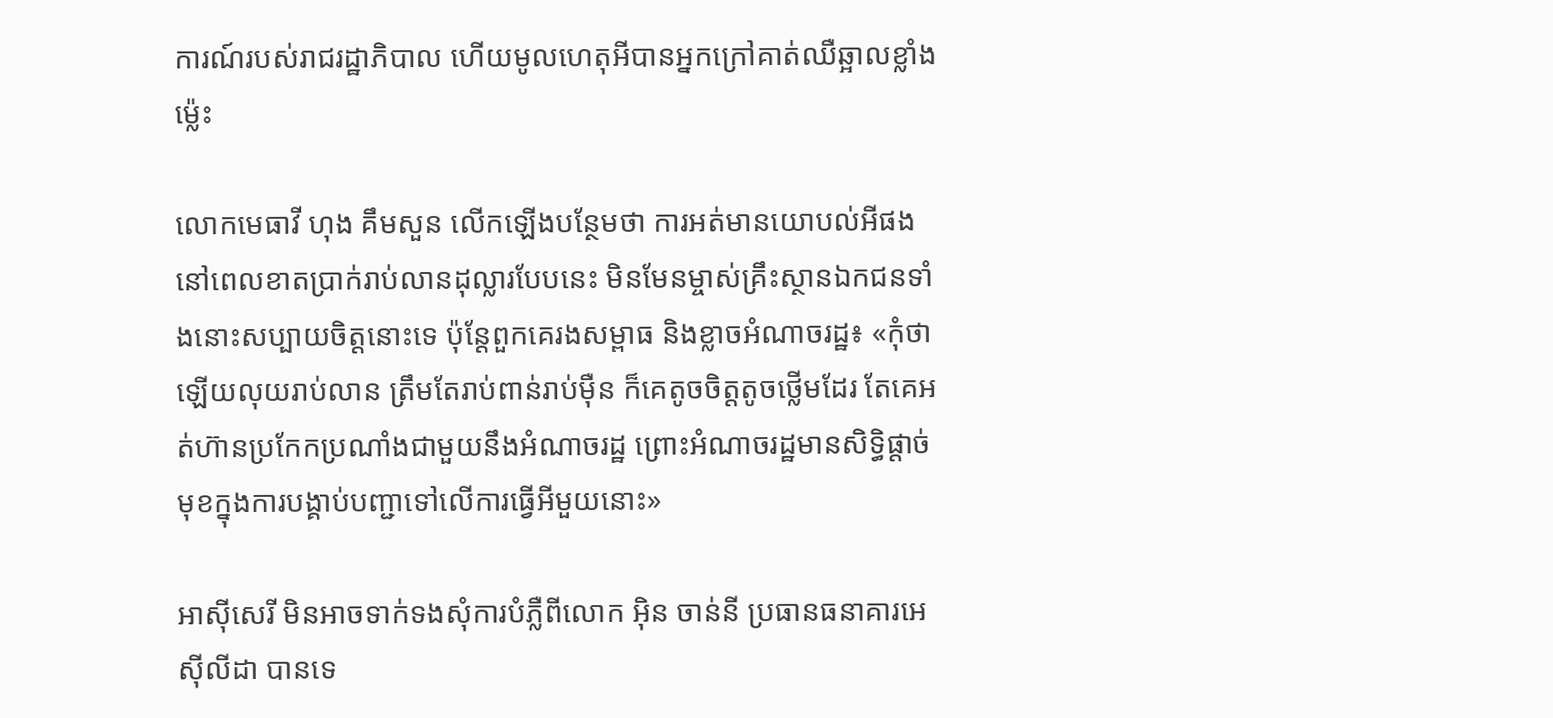ការណ៍របស់រាជរដ្ឋាភិបាល ហើយមូលហេតុអីបានអ្នកក្រៅគាត់ឈឺឆ្អាលខ្លាំងម្ល៉េះ

លោកមេធាវី ហុង គឹមសួន លើកឡើងបន្ថែមថា ការអត់មានយោបល់អីផងនៅពេលខាតប្រាក់រាប់លានដុល្លារបែបនេះ មិនមែនម្ចាស់គ្រឹះស្ថានឯកជនទាំងនោះសប្បាយចិត្តនោះទេ ប៉ុន្តែពួកគេរងសម្ពាធ និងខ្លាចអំណាចរដ្ឋ៖ «កុំថាឡើយលុយរាប់លាន ត្រឹមតែរាប់ពាន់រាប់ម៉ឺន ក៏គេតូចចិត្តតូចថ្លើមដែរ តែគេអត់ហ៊ានប្រកែកប្រណាំងជាមួយនឹងអំណាចរដ្ឋ ព្រោះអំណាចរដ្ឋមានសិទ្ធិផ្តាច់មុខក្នុងការបង្គាប់បញ្ជាទៅលើការធ្វើអីមួយនោះ»

អាស៊ីសេរី មិនអាចទាក់ទងសុំការបំភ្លឺពីលោក អ៊ិន ចាន់នី ប្រធានធនាគារអេស៊ីលីដា បានទេ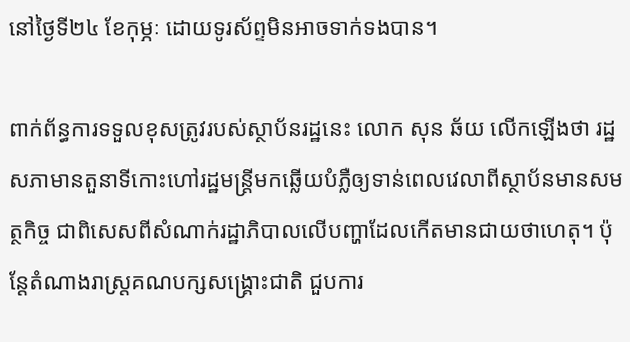នៅថ្ងៃទី២៤ ខែកុម្ភៈ ដោយទូរស័ព្ទមិនអាចទាក់ទងបាន។

ពាក់ព័ន្ធការទទួលខុសត្រូវរបស់ស្ថាប័នរដ្ឋនេះ លោក សុន ឆ័យ លើកឡើងថា រដ្ឋសភាមានតួនាទីកោះហៅរដ្ឋមន្ត្រីមកឆ្លើយបំភ្លឺឲ្យទាន់ពេលវេលាពីស្ថាប័នមានសមត្ថកិច្ច ជាពិសេសពីសំណាក់រដ្ឋាភិបាលលើបញ្ហាដែលកើតមានជាយថាហេតុ។ ប៉ុន្តែតំណាងរាស្ត្រគណបក្សសង្គ្រោះជាតិ ជួបការ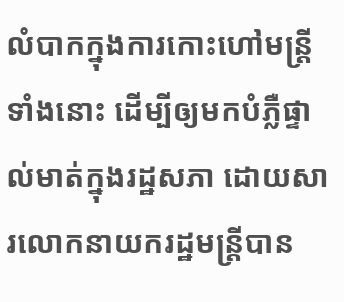លំបាកក្នុងការកោះហៅមន្ត្រីទាំងនោះ ដើម្បីឲ្យមកបំភ្លឺផ្ទាល់មាត់ក្នុងរដ្ឋសភា ដោយសារលោកនាយករដ្ឋមន្ត្រីបាន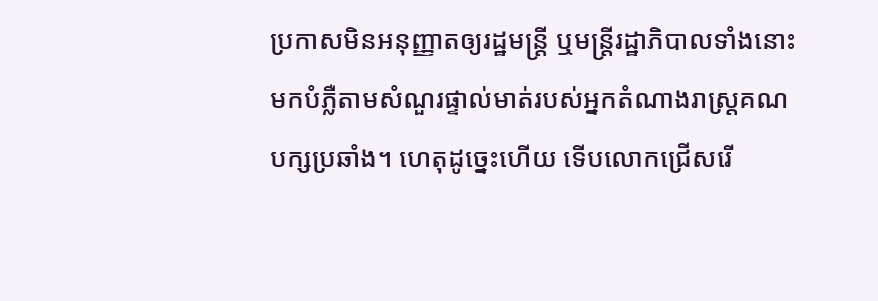ប្រកាសមិនអនុញ្ញាតឲ្យរដ្ឋមន្ត្រី ឬមន្ត្រីរដ្ឋាភិបាលទាំងនោះមកបំភ្លឺតាមសំណួរផ្ទាល់មាត់របស់អ្នកតំណាងរាស្ត្រគណបក្សប្រឆាំង។ ហេតុដូច្នេះហើយ ទើបលោកជ្រើសរើ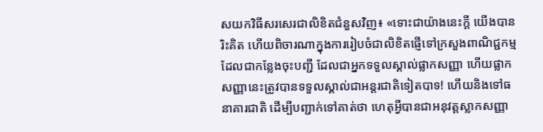សយកវិធីសរសេរជាលិខិតជំនួសវិញ៖ «ទោះជាយ៉ាងនេះក្តី យើងបានរិះគិត ហើយពិចារណាក្នុងការរៀបចំជាលិខិតផ្ញើទៅក្រសួងពាណិជ្ជកម្ម ដែលជាកន្លែងចុះបញ្ជី ដែលជាអ្នកទទួលស្គាល់ផ្លាកសញ្ញា ហើយផ្លាកសញ្ញានេះត្រូវបានទទួលស្គាល់ជាអន្តរជាតិទៀតបាទ! ហើយនិងទៅធនាគារជាតិ ដើម្បីបញ្ជាក់ទៅគាត់ថា ហេតុអ្វីបានជាអនុវត្តស្លាកសញ្ញា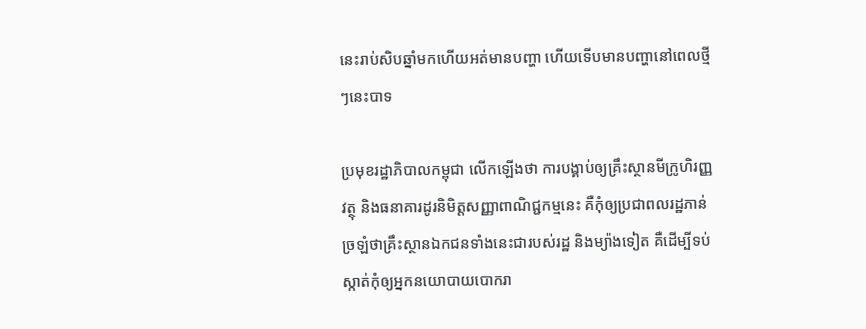នេះរាប់សិបឆ្នាំមកហើយអត់មានបញ្ហា ហើយទើបមានបញ្ហានៅពេលថ្មីៗនេះបាទ

ប្រមុខរដ្ឋាភិបាលកម្ពុជា លើកឡើងថា ការបង្គាប់ឲ្យគ្រឹះស្ថានមីក្រូហិរញ្ញវត្ថុ និងធនាគារដូរនិមិត្តសញ្ញាពាណិជ្ជកម្មនេះ គឺកុំឲ្យប្រជាពលរដ្ឋភាន់ច្រឡំថាគ្រឹះស្ថានឯកជនទាំងនេះជារបស់រដ្ឋ និងម្យ៉ាងទៀត គឺដើម្បីទប់ស្កាត់កុំឲ្យអ្នកនយោបាយបោករា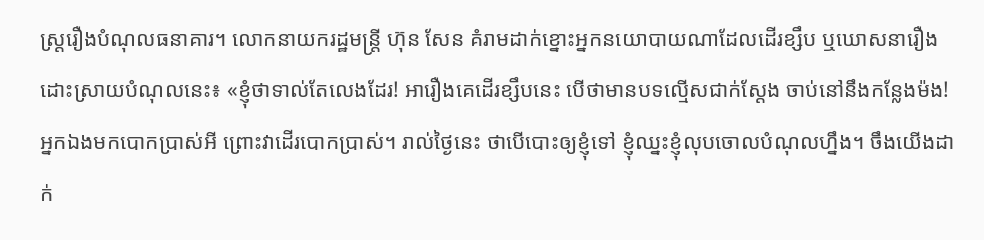ស្ត្ររឿងបំណុលធនាគារ។ លោកនាយករដ្ឋមន្ត្រី ហ៊ុន សែន គំរាមដាក់ខ្នោះអ្នកនយោបាយណាដែលដើរខ្សឹប ឬឃោសនារឿងដោះស្រាយបំណុលនេះ៖ «ខ្ញុំថាទាល់តែលេងដែរ! អារឿងគេដើរខ្សឹបនេះ បើថាមានបទល្មើសជាក់ស្តែង ចាប់នៅនឹងកន្លែងម៉ង! អ្នកឯងមកបោកប្រាស់អី ព្រោះវាដើរបោកប្រាស់។ រាល់ថ្ងៃនេះ ថាបើបោះឲ្យខ្ញុំទៅ ខ្ញុំឈ្នះខ្ញុំលុបចោលបំណុលហ្នឹង។ ចឹងយើងដាក់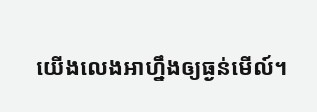យើងលេងអាហ្នឹងឲ្យធ្ងន់មើល៍។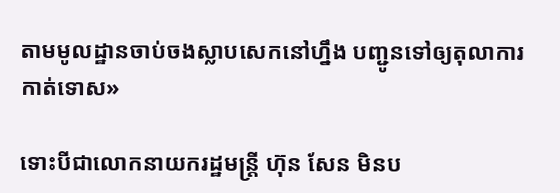តាមមូលដ្ឋានចាប់ចងស្លាបសេកនៅហ្នឹង បញ្ជូនទៅឲ្យតុលាការកាត់ទោស»

ទោះបីជាលោកនាយករដ្ឋមន្ត្រី ហ៊ុន សែន មិនប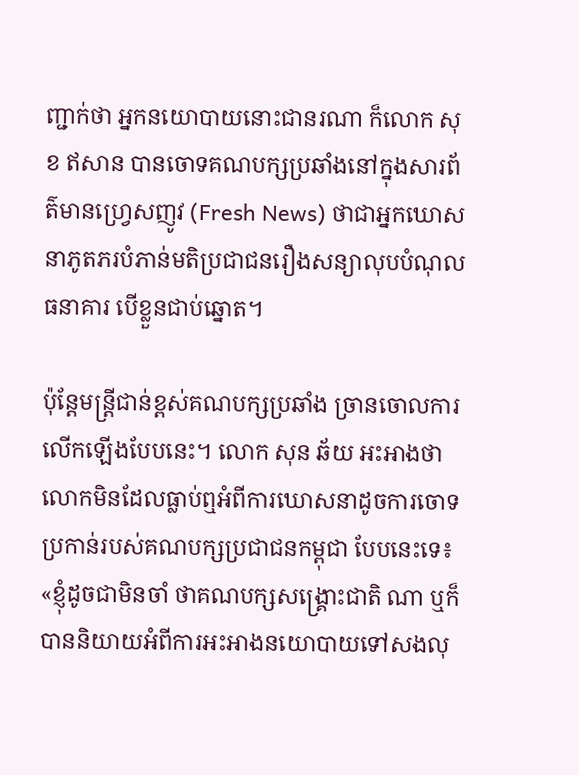ញ្ជាក់ថា អ្នកនយោបាយនោះជានរណា ក៏លោក សុខ ឥសាន បានចោទគណបក្សប្រឆាំងនៅក្នុងសារព័ត៌មានហ្វ្រេសញូវ (Fresh News) ថាជាអ្នកឃោសនាភូតភរបំភាន់មតិប្រជាជនរឿងសន្យាលុបបំណុលធនាគារ បើខ្លួនជាប់ឆ្នោត។

ប៉ុន្តែមន្ត្រីជាន់ខ្ពស់គណបក្សប្រឆាំង ច្រានចោលការលើកឡើងបែបនេះ។ លោក សុន ឆ័យ អះអាងថា លោកមិនដែលធ្លាប់ឮអំពីការឃោសនាដូចការចោទប្រកាន់របស់គណបក្សប្រជាជនកម្ពុជា បែបនេះទេ៖ «ខ្ញុំដូចជាមិនចាំ ថាគណបក្សសង្គ្រោះជាតិ ណា ឬក៏បាននិយាយអំពីការអះអាងនយោបាយទៅសងលុ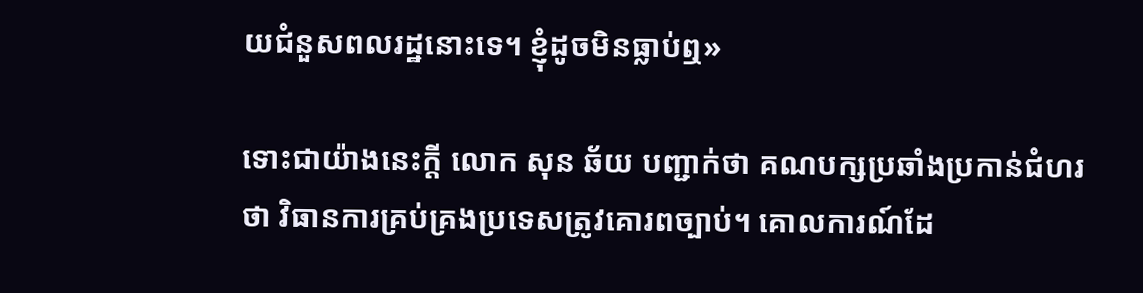យជំនួសពលរដ្ឋនោះទេ។ ខ្ញុំដូចមិនធ្លាប់ឮ»

ទោះជាយ៉ាងនេះក្តី លោក សុន ឆ័យ បញ្ជាក់ថា គណបក្សប្រឆាំងប្រកាន់ជំហរថា វិធានការគ្រប់គ្រងប្រទេសត្រូវគោរពច្បាប់។ គោលការណ៍ដែ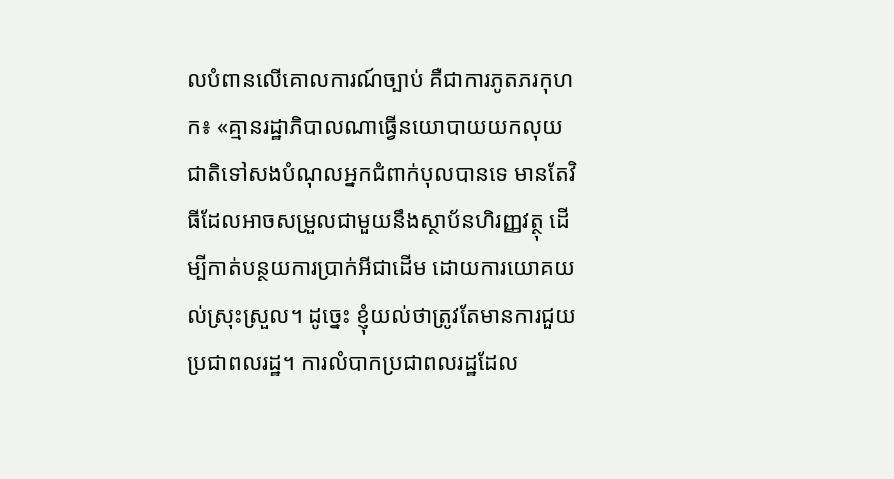លបំពានលើគោលការណ៍ច្បាប់ គឺជាការភូតភរកុហក៖ «គ្មានរដ្ឋាភិបាលណាធ្វើនយោបាយយកលុយជាតិទៅសងបំណុលអ្នកជំពាក់បុលបានទេ មានតែវិធីដែលអាចសម្រួលជាមួយនឹងស្ថាប័នហិរញ្ញវត្ថុ ដើម្បីកាត់បន្ថយការប្រាក់អីជាដើម ដោយការយោគយល់ស្រុះស្រួល។ ដូច្នេះ ខ្ញុំយល់ថាត្រូវតែមានការជួយប្រជាពលរដ្ឋ។ ការលំបាកប្រជាពលរដ្ឋដែល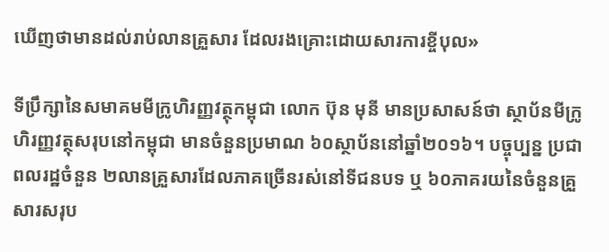ឃើញថាមានដល់រាប់លានគ្រួសារ ដែលរងគ្រោះដោយសារការខ្ចីបុល»

ទីប្រឹក្សានៃសមាគមមីក្រូហិរញ្ញវត្ថុកម្ពុជា លោក ប៊ុន មុនី មានប្រសាសន៍ថា ស្ថាប័នមីក្រូហិរញ្ញវត្ថុសរុបនៅកម្ពុជា មានចំនួនប្រមាណ ៦០ស្ថាប័ននៅឆ្នាំ២០១៦។ បច្ចុប្បន្ន ប្រជាពលរដ្ឋចំនួន ២លានគ្រួសារដែលភាគច្រើនរស់នៅទីជនបទ ឬ ៦០ភាគរយនៃចំនួនគ្រួសារសរុប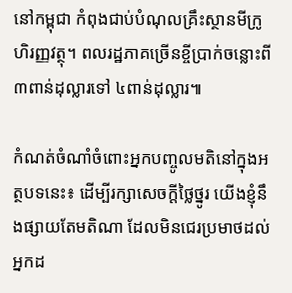នៅកម្ពុជា កំពុងជាប់បំណុលគ្រឹះស្ថានមីក្រូហិរញ្ញវត្ថុ។ ពលរដ្ឋភាគច្រើនខ្ចីប្រាក់ចន្លោះពី ៣ពាន់ដុល្លារទៅ ៤ពាន់ដុល្លារ៕

កំណត់ចំណាំចំពោះអ្នកបញ្ចូលមតិនៅក្នុងអត្ថបទនេះ៖ ដើម្បីរក្សាសេចក្ដីថ្លៃថ្នូរ យើងខ្ញុំនឹងផ្សាយតែមតិណា ដែលមិនជេរប្រមាថដល់អ្នកដ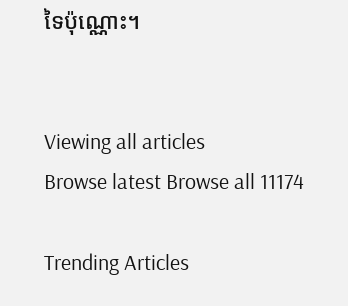ទៃប៉ុណ្ណោះ។


Viewing all articles
Browse latest Browse all 11174

Trending Articles